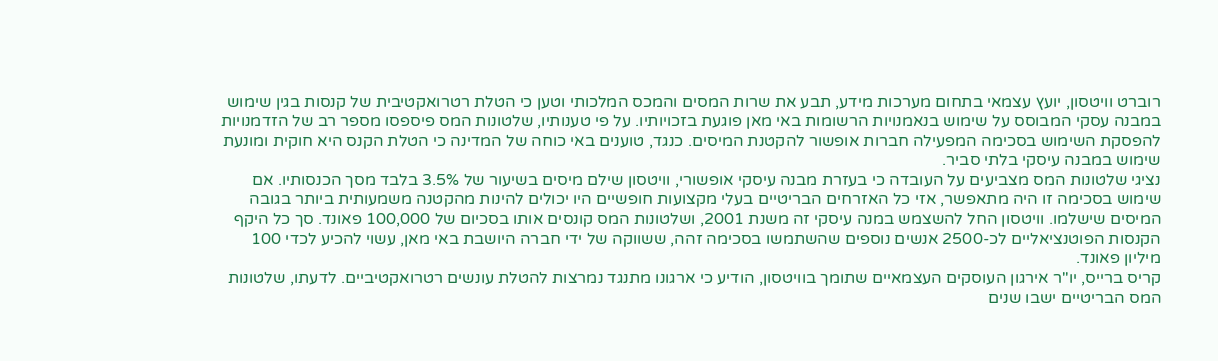רוברט וויטסון, יועץ עצמאי בתחום מערכות מידע, תבע את שרות המסים והמכס המלכותי וטען כי הטלת רטרואקטיבית של קנסות בגין שימוש במבנה עסקי המבוסס על שימוש בנאמנויות הרשומות באי מאן פוגעת בזכויותיו. על פי טענותיו, שלטונות המס פיספסו מספר רב של הזדמנויות להפסקת השימוש בסכימה המפעילה חברות אופשור להקטנת המיסים. כנגד, טוענים באי כוחה של המדינה כי הטלת הקנס היא חוקית ומונעת שימוש במבנה עיסקי בלתי סביר.
נציגי שלטונות המס מצביעים על העובדה כי בעזרת מבנה עיסקי אופשורי, וויטסון שילם מיסים בשיעור של 3.5% בלבד מסך הכנסותיו. אם שימוש בסכימה זו היה מתאפשר, אזי כל האזרחים הבריטיים בעלי מקצועות חופשיים היו יכולים להינות מהקטנה משמעותית ביותר בגובה המיסים שישלמו. וויטסון החל להשצמש במנה עיסקי זה משנת 2001, ושלטונות המס קונסים אותו בסכיום של 100,000 פאונד. סך כל היקף הקנסות הפוטנציאליים לכ-2500 אנשים נוספים שהשתמשו בסכימה זהה, ששווקה של ידי חברה היושבת באי מאן, עשוי להכיע לכדי 100 מיליון פאונד.
קריס ברייס, יו"ר אירגון העוסקים העצמאיים שתומך בוויטסון, הודיע כי ארגונו מתנגד נמרצות להטלת עונשים רטרואקטיביים. לדעתו, שלטונות המס הבריטיים ישבו שנים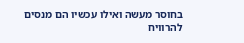בחוסר מעשה ואילו עכשיו הם מנסים להרוויח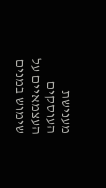מענישת העוסקים העצמאיים על שימוש במנים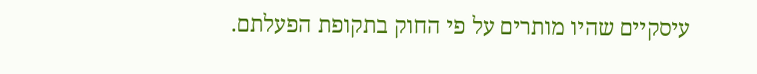עיסקיים שהיו מותרים על פי החוק בתקופת הפעלתם.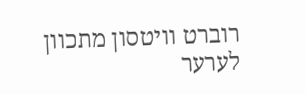רוברט וויטסון מתכוון לערער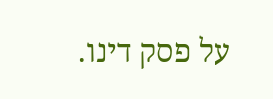על פסק דינו.